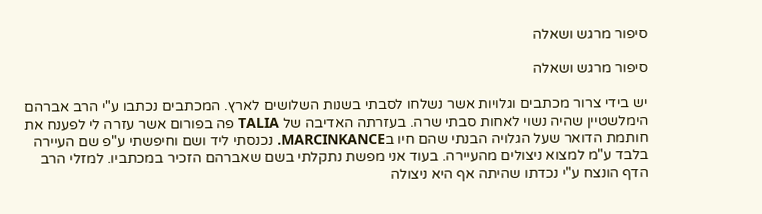סיפור מרגש ושאלה

סיפור מרגש ושאלה

יש בידי צרור מכתבים וגלויות אשר נשלחו לסבתי בשנות השלושים לארץ. המכתבים נכתבו ע"י הרב אברהם הימלשטיין שהיה נשוי לאחות סבתי שרה. בעזרתה האדיבה של TALIA פה בפורום אשר עזרה לי לפענח את חותמת הדואר שעל הגלויה הבנתי שהם חיו בMARCINKANCE. נכנסתי ליד ושם וחיפשתי ע"פ שם העיירה בלבד ע"מ למצוא ניצולים מהעיירה. בעוד אני מפשת נתקלתי בשם שאברהם הזכיר במכתביו. למזלי הרב הדף הונצח ע"י נכדתו שהיתה אף היא ניצולה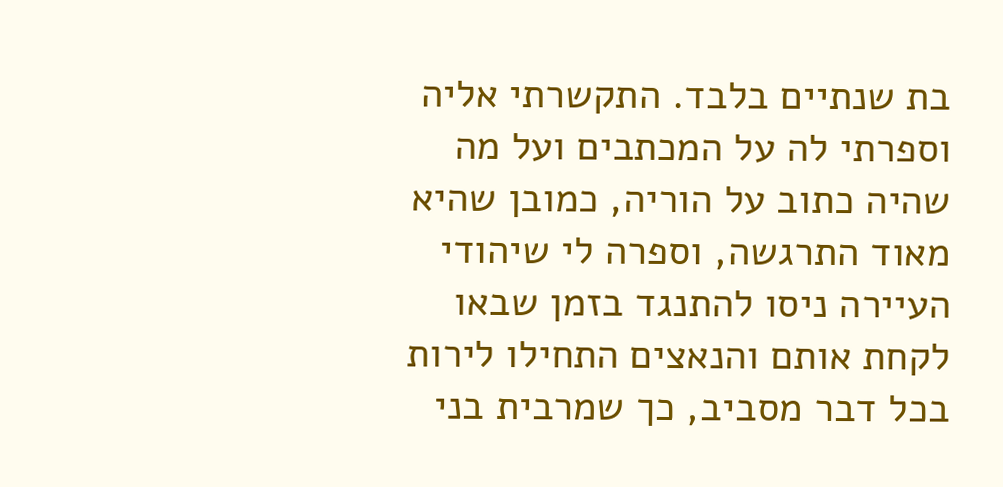בת שנתיים בלבד. התקשרתי אליה וספרתי לה על המכתבים ועל מה שהיה כתוב על הוריה, כמובן שהיא מאוד התרגשה, וספרה לי שיהודי העיירה ניסו להתנגד בזמן שבאו לקחת אותם והנאצים התחילו לירות בכל דבר מסביב, כך שמרבית בני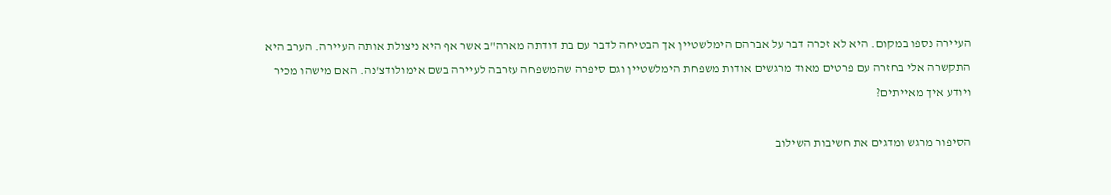העיירה נספו במקום. היא לא זכרה דבר על אברהם הימלשטיין אך הבטיחה לדבר עם בת דודתה מארה"ב אשר אף היא ניצולת אותה העיירה. הערב היא התקשרה אלי בחזרה עם פרטים מאוד מרגשים אודות משפחת הימלשטיין וגם סיפרה שהמשפחה עזרבה לעיירה בשם אימולודצ'נה. האם מישהו מכיר ויודע איך מאייתים?

הסיפור מרגש ומדגים את חשיבות השילוב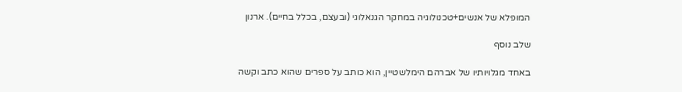המופלא של אנשים+טכנולוגיה במחקר הגנאלוגי (ובעצם, בכלל בחיים). ארנון

שלב נוסף

באחד מגלויותיו של אברהם הימלשטיין, הוא כותב על ספרים שהוא כתב וקשה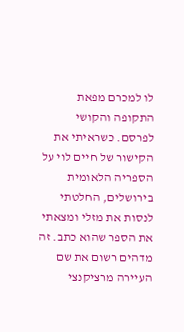לו למכרם מפאת התקופה והקושי לפרסם. כשראיתי את הקישור של חיים לוי על הספריה הלאומית בירושלים, החלטתי לנסות את מזלי ומצאתי את הספר שהוא כתב. זה מדהים רשום את שם העיירה מרציקנצי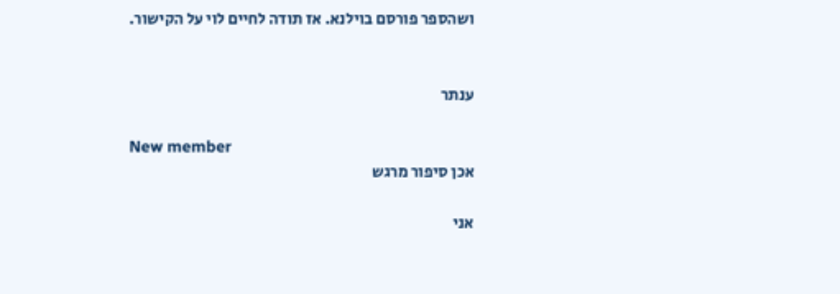ושהספר פורסם בוילנא. אז תודה לחיים לוי על הקישור.


ענתר

New member
אכן סיפור מרגש

אני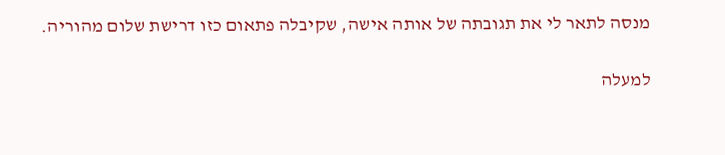מנסה לתאר לי את תגובתה של אותה אישה, שקיבלה פתאום כזו דרישת שלום מהוריה.

למעלה